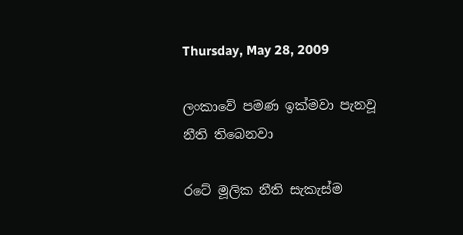Thursday, May 28, 2009

ලංකාවේ පමණ ඉක්මවා පැනවූ නීති තිබෙනවා

රටේ මූලික නීති සැකැස්ම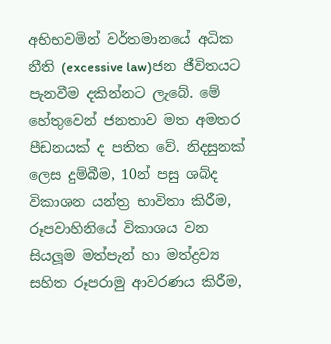අභිභවමින් වර්තමානයේ අධික නීති (excessive law)ජන ජීවිතයට පැනවීම දකින්නට ලැබේ. මේ හේතුවෙන් ජනතාව මත අමතර පීඩනයක් ද පතිත වේ. නිදසුනක් ලෙස දුම්බීම, 10න් පසු ශබ්ද විකාශන යන්ත්‍ර භාවිතා කිරීම, රූපවාහිනියේ විකාශය වන සියලූම මත්පැන් හා මත්ද්‍රව්‍ය සහිත රූපරාමු ආවරණය කිරීම,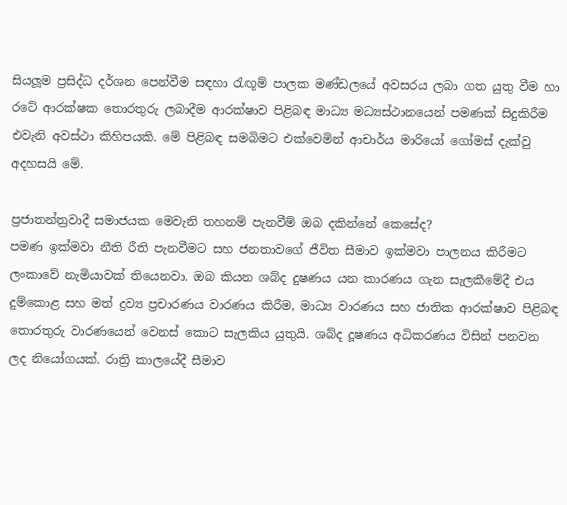සියලූම ප්‍රසිද්ධ දර්ශන පෙන්වීම සඳහා රැඟූම් පාලක මණ්ඩලයේ අවසරය ලබා ගත යුතු වීම හා රටේ ආරක්ෂක තොරතුරු ලබාදීම ආරක්ෂාව පිළිබඳ මාධ්‍ය මධ්‍යස්ථානයෙන් පමණක් සිදුකිරීම එවැනි අවස්ථා කිහිපයකි. මේ පිළිබඳ සමබිමට එක්වෙමින් ආචාර්ය මාරියෝ ගෝමස් දැක්වු අදහසයි මේ.

ප්‍රජාතන්ත්‍රවාදී සමාජයක මෙවැනි තහනම් පැනවීම් ඔබ දකින්නේ කෙසේද?
පමණ ඉක්මවා නීති රීති පැනවීමට සහ ජනතාවගේ ජීවිත සීමාව ඉක්මවා පාලනය කිරීමට ලංකාවේ නැමියාවක් තියෙනවා. ඔබ කියන ශබ්ද දුෂණය යන කාරණය ගැන සැලකීමේදී එය දුම්කොළ සහ මත් ද්‍රව්‍ය ප්‍රචාරණය වාරණය කිරීම, මාධ්‍ය වාරණය සහ ජාතික ආරක්ෂාව පිළිබඳ තොරතුරු වාරණයෙන් වෙනස් කොට සැලකිය යුතුයි. ශබ්ද දූෂණය අධිකරණය විසින් පනවන ලද නියෝගයක්. රාත්‍රි කාලයේදී සීමාව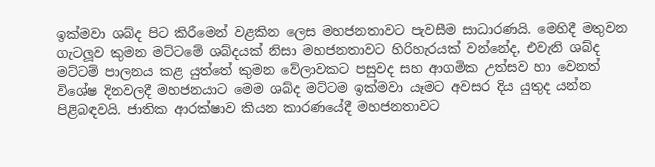ඉක්මවා ශබ්ද පිට කිරීමෙන් වළකින ලෙස මහජනතාවට පැවසීම සාධාරණයි. මෙහිදී මතුවන ගැටලූව කුමන මට්ටමේ ශබ්දයක් නිසා මහජනතාවට හිරිහැරයක් වන්නේද, එවැනි ශබ්ද මට්ටම් පාලනය කළ යුත්තේ කුමන වේලාවකට පසුවද සහ ආගමික උත්සව හා වෙනත් විශේෂ දිනවලදී මහජනයාට මෙම ශබ්ද මට්ටම ඉක්මවා යෑමට අවසර දිය යුතුද යන්න පිළිබඳවයි. ජාතික ආරක්ෂාව කියන කාරණයේදී මහජනතාවට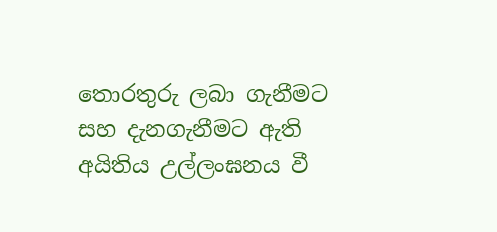තොරතුරු ලබා ගැනීමට සහ දැනගැනීමට ඇති අයිතිය උල්ලංඝනය වී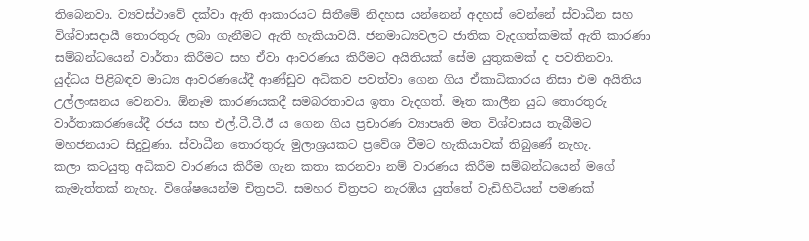තිබෙනවා. ව්‍යවස්ථාවේ දක්වා ඇති ආකාරයට සිතීමේ නිදහස යන්නෙන් අදහස් වෙන්නේ ස්වාධීන සහ විශ්වාසදායී තොරතුරු ලබා ගැනීමට ඇති හැකියාවයි. ජනමාධ්‍යවලට ජාතික වැදගත්කමක් ඇති කාරණා සම්බන්ධයෙන් වාර්තා කිරීමට සහ ඒවා ආවරණය කිරීමට අයිතියක් සේම යුතුකමක් ද පවතිනවා. යුද්ධය පිළිබඳව මාධ්‍ය ආවරණයේදී ආණ්ඩුව අධිකව පවත්වා ගෙන ගිය ඒකාධිකාරය නිසා එම අයිතිය උල්ලංඝනය වෙනවා. ඕනෑම කාරණයකදී සමබරතාවය ඉතා වැදගත්. මෑත කාලීන යුධ තොරතුරු වාර්තාකරණයේදී රජය සහ එල්.ටී.ටී.ඊ ය ගෙන ගිය ප්‍රචාරණ ව්‍යාපෘති මත විශ්වාසය තැබීමට මහජනයාට සිදුවුණා. ස්වාධීන තොරතුරු මුලාශ්‍රයකට ප්‍රවේශ වීමට හැකියාවක් තිබුණේ නැහැ.
කලා කටයුතු අධිකව වාරණය කිරීම ගැන කතා කරනවා නම් වාරණය කිරීම සම්බන්ධයෙන් මගේ කැමැත්තක් නැහැ. විශේෂයෙන්ම චිත්‍රපටි. සමහර චිත්‍රපට නැරඹිය යුත්තේ වැඩිහිටියන් පමණක්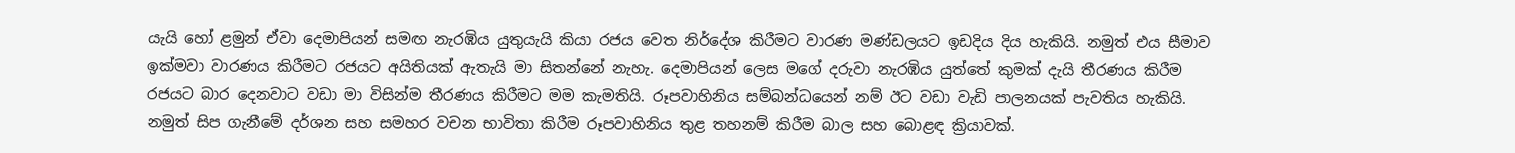යැයි හෝ ළමුන් ඒවා දෙමාපියන් සමඟ නැරඹිය යුතුයැයි කියා රජය වෙත නිර්දේශ කිරීමට වාරණ මණ්ඩලයට ඉඩදිය දිය හැකියි. නමුත් එය සීමාව ඉක්මවා වාරණය කිරීමට රජයට අයිතියක් ඇතැයි මා සිතන්නේ නැහැ. දෙමාපියන් ලෙස මගේ දරුවා නැරඹිය යුත්තේ කුමක් දැයි තීරණය කිරීම රජයට බාර දෙනවාට වඩා මා විසින්ම තීරණය කිරීමට මම කැමතියි. රූපවාහිනිය සම්බන්ධයෙන් නම් ඊට වඩා වැඩි පාලනයක් පැවතිය හැකියි. නමුත් සිප ගැනීමේ දර්ශන සහ සමහර වචන භාවිතා කිරීම රූපවාහිනිය තුළ තහනම් කිරීම බාල සහ බොළඳ ක්‍රියාවක්.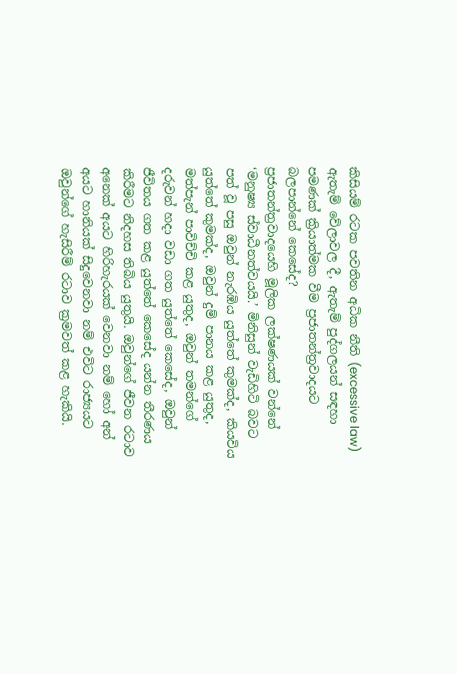කිසියම් රටක පවතින අධික නීති (excessive law) ඇතැම් වේලාවල දී, ඇතැම් පුද්ගලයන් සඳහා පමණක් ක්‍රියාත්මක වීම ප්‍රජාතන්ත්‍රවාදයට බලපාන්නේ කෙසේද?
ප්‍රජාතන්ත්‍රවාදයෙහි මූලික ලක්ෂණයක් වන්නේ ‘මනුෂ්‍ය ස්වාධීනත්වයයි.’ මිනිසුන් වැඩිහිටි බවට පත් වූ පසු ඔවුන් නැරඹිය යුත්තේ කුමක්ද, කියවිය යුත්තේ කුමක්ද, ඔවුන් දුම් පානය කළ යුතුද, මත්පැන් පාවිච්චි කළ යුතුද, ඔවුන් තමන්ගේ දරුවන් හදා වඩා ගත යුත්තේ කෙසේද, ඔවුන් ජීවිතය ගත කළ යුත්තේ කෙසේද යන්න තීරණය කිරීමට නිදහස තිබිය යුතුයි. ඔවුන්ගේ ජීවන රටාව අනෙක් අයට හිරිහැරයක් වෙනවා නම් හෝ අන් අයට හානියක් සිදුවෙනවා නම් එවිට රාජ්‍යයට ඔවුන්ගේ හැසිරීම් රටාව ක්‍රමවත් කළ හැකියි.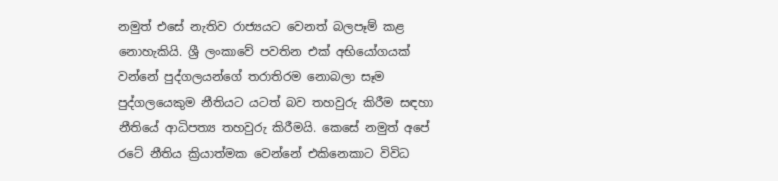නමුත් එසේ නැතිව රාජ්‍යයට වෙනත් බලපෑම් කළ නොහැකියි. ශ්‍රී ලංකාවේ පවතින එක් අභියෝගයක් වන්නේ පුද්ගලයන්ගේ තරාතිරම නොබලා සෑම පුද්ගලයෙකුම නීතියට යටත් බව තහවුරු කිරීම සඳහා නීතියේ ආධිපත්‍ය තහවුරු කිරීමයි. කෙසේ නමුත් අපේ රටේ නීතිය ක්‍රියාත්මක වෙන්නේ එකිනෙකාට විවිධ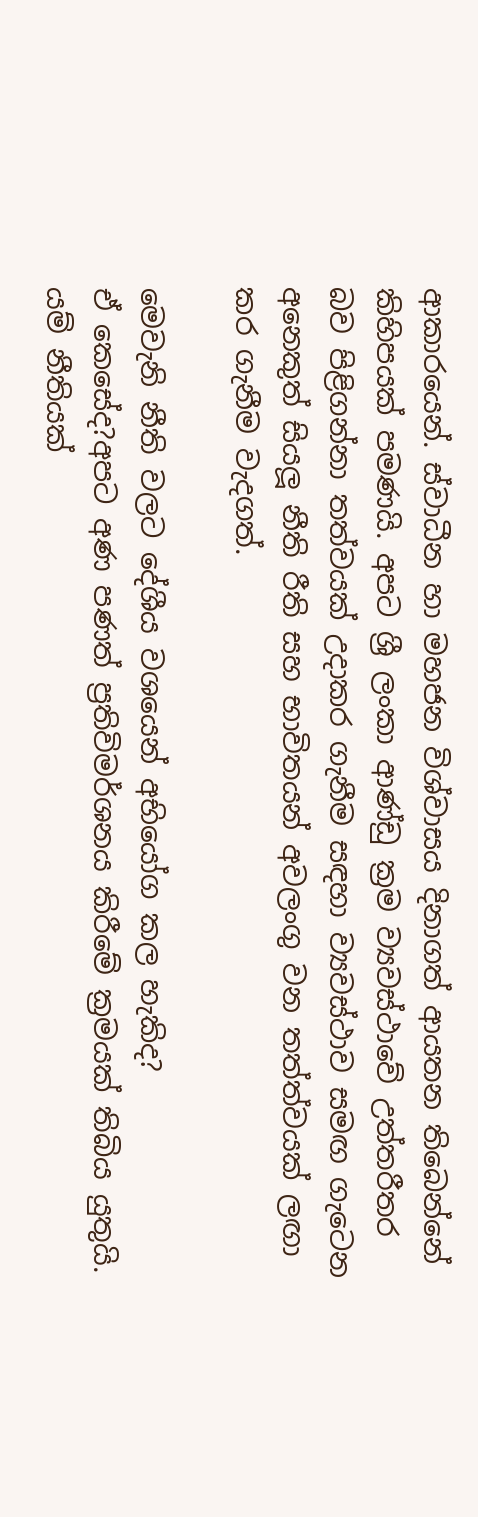ආකාරයෙන්. ස්වාධීන හා මහජන විශ්වාසය දිනාගත් ආයතන තිබෙන්නේ කිහිපයක් පමණයි. අපට ශ්‍රී ලංකා ආණ්ඩු ක්‍රම ව්‍යවස්ථාවේ උත්තරීතර බව පිළිගන්නා තත්වයක් උදාකර ගැනීම සඳහා ව්‍යවස්ථාව සමඟ ගැටෙන අනෙකුත් සියලූ නීති රීති සහ භාවිතයන් අවලංගු වන තත්ත්වයක් ලඟා කර ගැනීම වැදගත්.

මෙවැනි නීති වලට දේශීය වශයෙන් අභියෝග කල හැකිද?
ඒ කෙසේද?අපට අණ පණත් ප්‍රතිවිමර්ශනය කිරීමේ ක්‍රමයක් තිබිය යුතුයි. යම් නීතියක්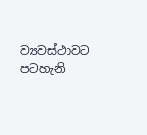ව්‍යවස්ථාවට පටහැනි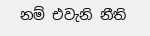නම් එවැනි නීති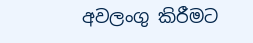අවලංගු කිරීමට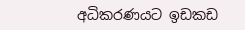අධිකරණයට ඉඩකඩ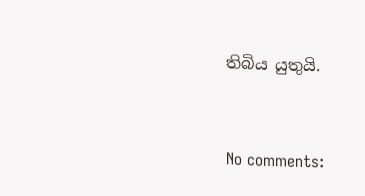තිබිය යුතුයි.


No comments: